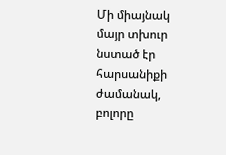Մի միայնակ մայր տխուր նստած էր հարսանիքի ժամանակ, բոլորը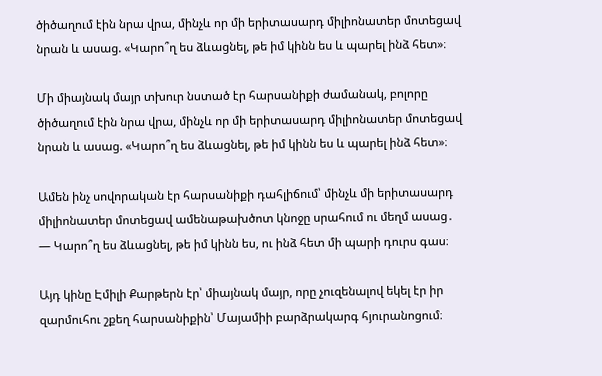ծիծաղում էին նրա վրա, մինչև որ մի երիտասարդ միլիոնատեր մոտեցավ նրան և ասաց. «Կարո՞ղ ես ձևացնել, թե իմ կինն ես և պարել ինձ հետ»։

Մի միայնակ մայր տխուր նստած էր հարսանիքի ժամանակ, բոլորը ծիծաղում էին նրա վրա, մինչև որ մի երիտասարդ միլիոնատեր մոտեցավ նրան և ասաց. «Կարո՞ղ ես ձևացնել, թե իմ կինն ես և պարել ինձ հետ»։

Ամեն ինչ սովորական էր հարսանիքի դահլիճում՝ մինչև մի երիտասարդ միլիոնատեր մոտեցավ ամենաթախծոտ կնոջը սրահում ու մեղմ ասաց․
— Կարո՞ղ ես ձևացնել, թե իմ կինն ես, ու ինձ հետ մի պարի դուրս գաս։

Այդ կինը Էմիլի Քարթերն էր՝ միայնակ մայր, որը չուզենալով եկել էր իր զարմուհու շքեղ հարսանիքին՝ Մայամիի բարձրակարգ հյուրանոցում։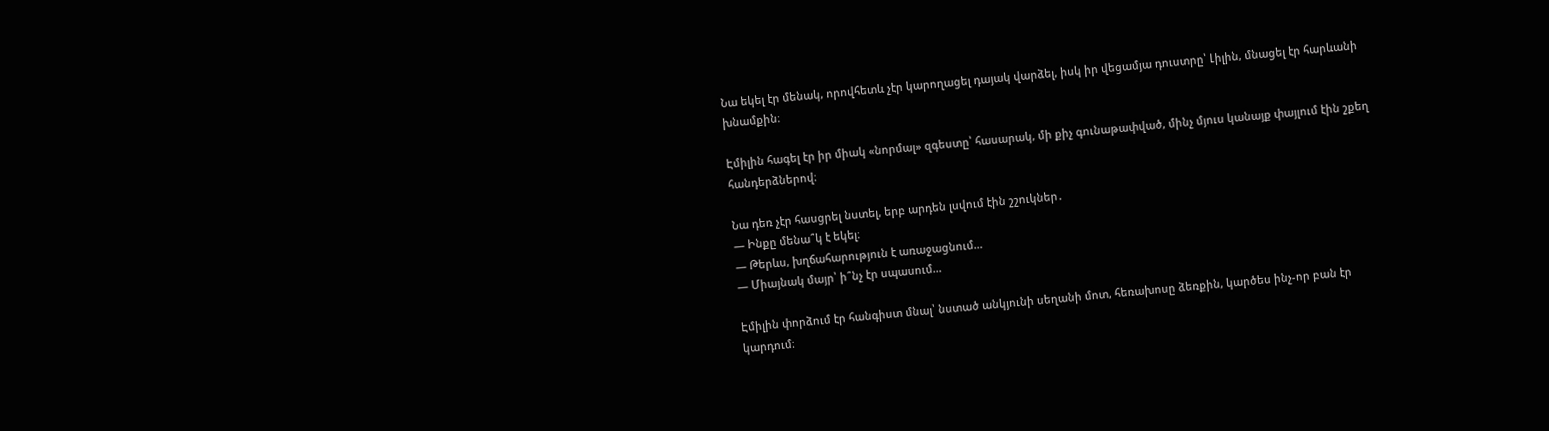Նա եկել էր մենակ, որովհետև չէր կարողացել դայակ վարձել, իսկ իր վեցամյա դուստրը՝ Լիլին, մնացել էր հարևանի խնամքին։

Էմիլին հագել էր իր միակ «նորմալ» զգեստը՝ հասարակ, մի քիչ գունաթափված, մինչ մյուս կանայք փայլում էին շքեղ հանդերձներով։

Նա դեռ չէր հասցրել նստել, երբ արդեն լսվում էին շշուկներ․
— Ինքը մենա՞կ է եկել։
— Թերևս, խղճահարություն է առաջացնում…
— Միայնակ մայր՝ ի՞նչ էր սպասում…

Էմիլին փորձում էր հանգիստ մնալ՝ նստած անկյունի սեղանի մոտ, հեռախոսը ձեռքին, կարծես ինչ-որ բան էր կարդում։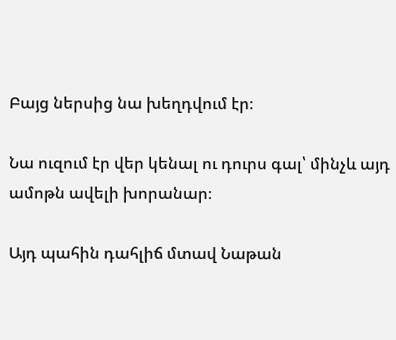Բայց ներսից նա խեղդվում էր։

Նա ուզում էր վեր կենալ ու դուրս գալ՝ մինչև այդ ամոթն ավելի խորանար։

Այդ պահին դահլիճ մտավ Նաթան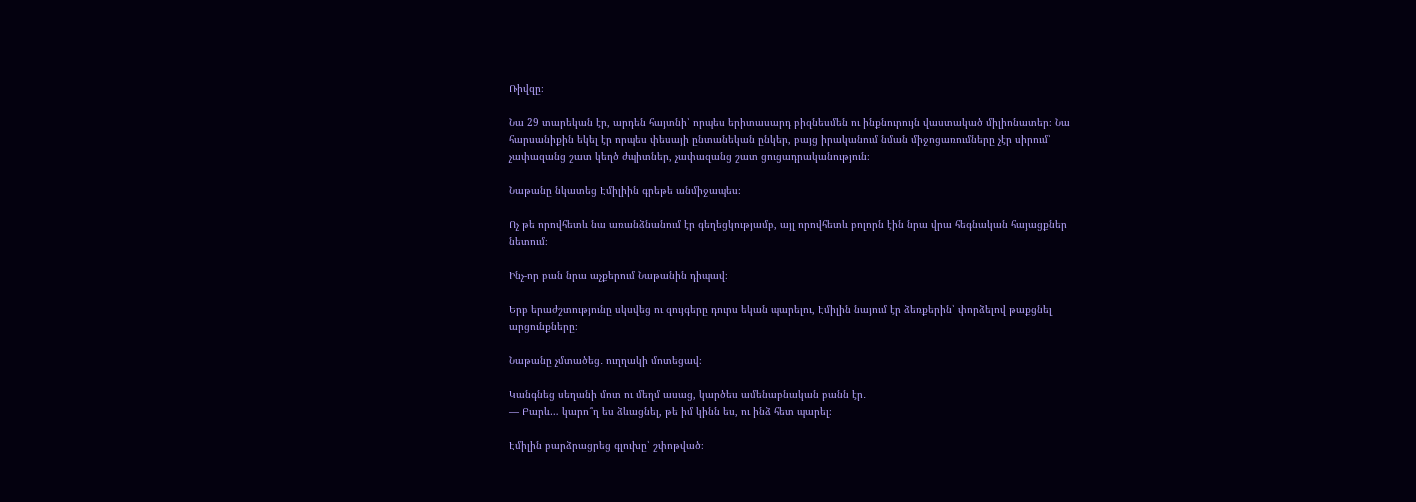Ռիվզը։

Նա 29 տարեկան էր, արդեն հայտնի՝ որպես երիտասարդ բիզնեսմեն ու ինքնուրույն վաստակած միլիոնատեր։ Նա հարսանիքին եկել էր որպես փեսայի ընտանեկան ընկեր, բայց իրականում նման միջոցառումները չէր սիրում՝ չափազանց շատ կեղծ ժպիտներ, չափազանց շատ ցուցադրականություն։

Նաթանը նկատեց Էմիլիին գրեթե անմիջապես։

Ոչ թե որովհետև նա առանձնանում էր գեղեցկությամբ, այլ որովհետև բոլորն էին նրա վրա հեգնական հայացքներ նետում։

Ինչ-որ բան նրա աչքերում Նաթանին դիպավ։

Երբ երաժշտությունը սկսվեց ու զույգերը դուրս եկան պարելու, Էմիլին նայում էր ձեռքերին՝ փորձելով թաքցնել արցունքները։

Նաթանը չմտածեց․ ուղղակի մոտեցավ։

Կանգնեց սեղանի մոտ ու մեղմ ասաց, կարծես ամենաբնական բանն էր․
— Բարև… կարո՞ղ ես ձևացնել, թե իմ կինն ես, ու ինձ հետ պարել։

Էմիլին բարձրացրեց գլուխը՝ շփոթված։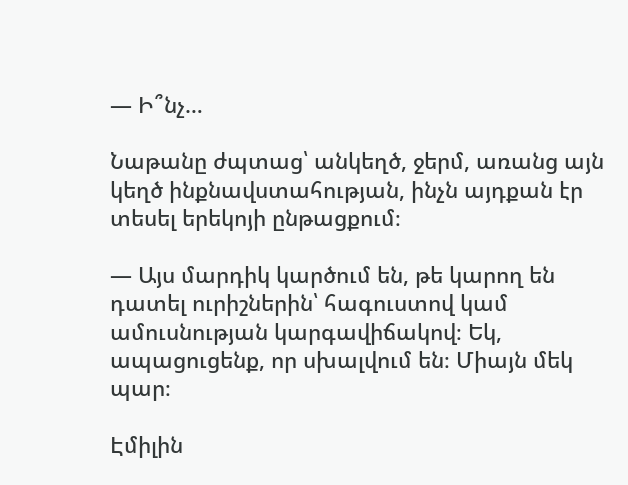— Ի՞նչ…

Նաթանը ժպտաց՝ անկեղծ, ջերմ, առանց այն կեղծ ինքնավստահության, ինչն այդքան էր տեսել երեկոյի ընթացքում։

— Այս մարդիկ կարծում են, թե կարող են դատել ուրիշներին՝ հագուստով կամ ամուսնության կարգավիճակով։ Եկ, ապացուցենք, որ սխալվում են։ Միայն մեկ պար։

Էմիլին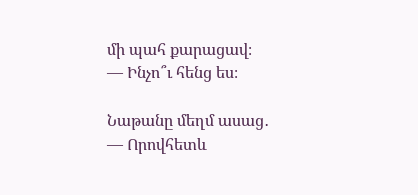մի պահ քարացավ։
— Ինչո՞ւ հենց ես։

Նաթանը մեղմ ասաց․
— Որովհետև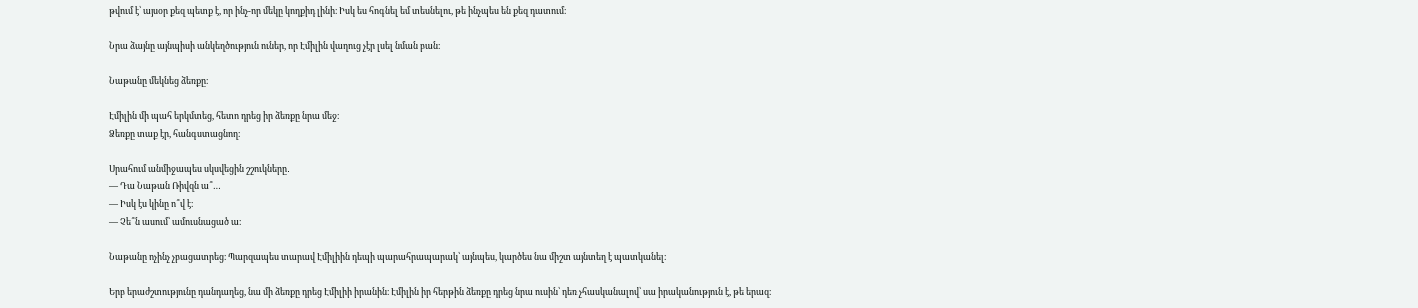թվում է՝ այսօր քեզ պետք է, որ ինչ-որ մեկը կողքիդ լինի։ Իսկ ես հոգնել եմ տեսնելու, թե ինչպես են քեզ դատում։

Նրա ձայնը այնպիսի անկեղծություն ուներ, որ Էմիլին վաղուց չէր լսել նման բան։

Նաթանը մեկնեց ձեռքը։

Էմիլին մի պահ երկմտեց, հետո դրեց իր ձեռքը նրա մեջ։
Ձեռքը տաք էր, հանգստացնող։

Սրահում անմիջապես սկսվեցին շշուկները․
— Դա Նաթան Ռիվզն ա՞…
— Իսկ էս կինը ո՞վ է։
— Չե՞ն ասում՝ ամուսնացած ա։

Նաթանը ոչինչ չբացատրեց։ Պարզապես տարավ Էմիլիին դեպի պարահրապարակ՝ այնպես, կարծես նա միշտ այնտեղ է պատկանել։

Երբ երաժշտությունը դանդաղեց, նա մի ձեռքը դրեց Էմիլիի իրանին։ Էմիլին իր հերթին ձեռքը դրեց նրա ուսին՝ դեռ չհասկանալով՝ սա իրականություն է, թե երազ։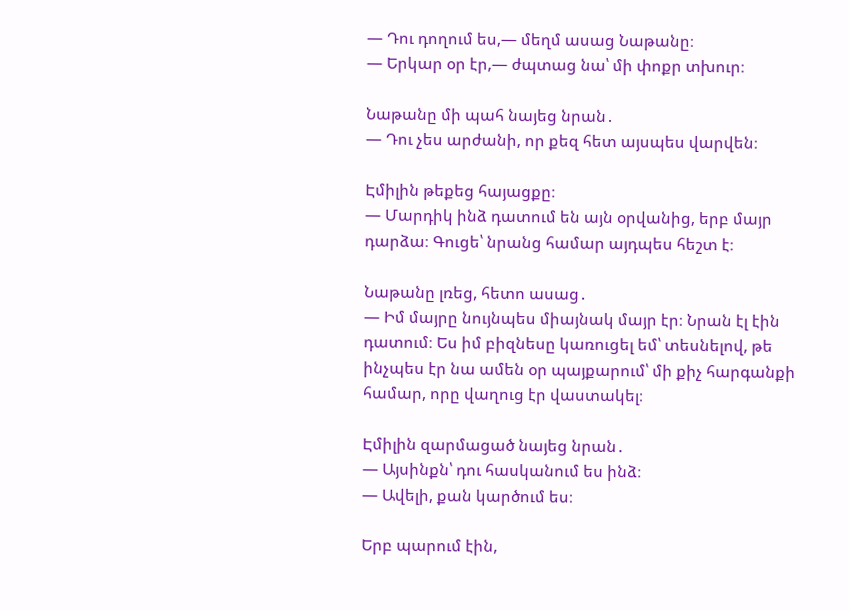— Դու դողում ես,— մեղմ ասաց Նաթանը։
— Երկար օր էր,— ժպտաց նա՝ մի փոքր տխուր։

Նաթանը մի պահ նայեց նրան․
— Դու չես արժանի, որ քեզ հետ այսպես վարվեն։

Էմիլին թեքեց հայացքը։
— Մարդիկ ինձ դատում են այն օրվանից, երբ մայր դարձա։ Գուցե՝ նրանց համար այդպես հեշտ է։

Նաթանը լռեց, հետո ասաց․
— Իմ մայրը նույնպես միայնակ մայր էր։ Նրան էլ էին դատում։ Ես իմ բիզնեսը կառուցել եմ՝ տեսնելով, թե ինչպես էր նա ամեն օր պայքարում՝ մի քիչ հարգանքի համար, որը վաղուց էր վաստակել։

Էմիլին զարմացած նայեց նրան․
— Այսինքն՝ դու հասկանում ես ինձ։
— Ավելի, քան կարծում ես։

Երբ պարում էին,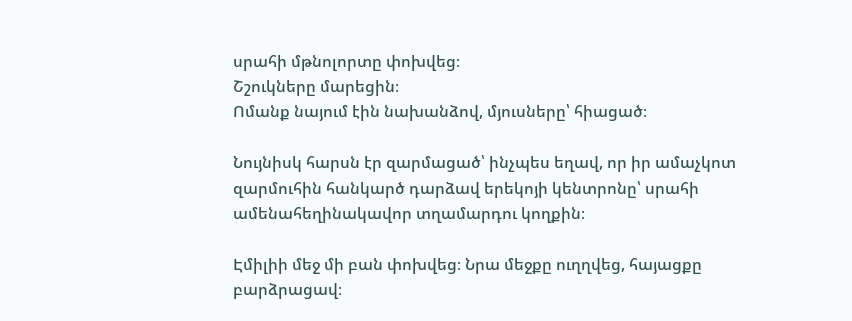սրահի մթնոլորտը փոխվեց։
Շշուկները մարեցին։
Ոմանք նայում էին նախանձով, մյուսները՝ հիացած։

Նույնիսկ հարսն էր զարմացած՝ ինչպես եղավ, որ իր ամաչկոտ զարմուհին հանկարծ դարձավ երեկոյի կենտրոնը՝ սրահի ամենահեղինակավոր տղամարդու կողքին։

Էմիլիի մեջ մի բան փոխվեց։ Նրա մեջքը ուղղվեց, հայացքը բարձրացավ։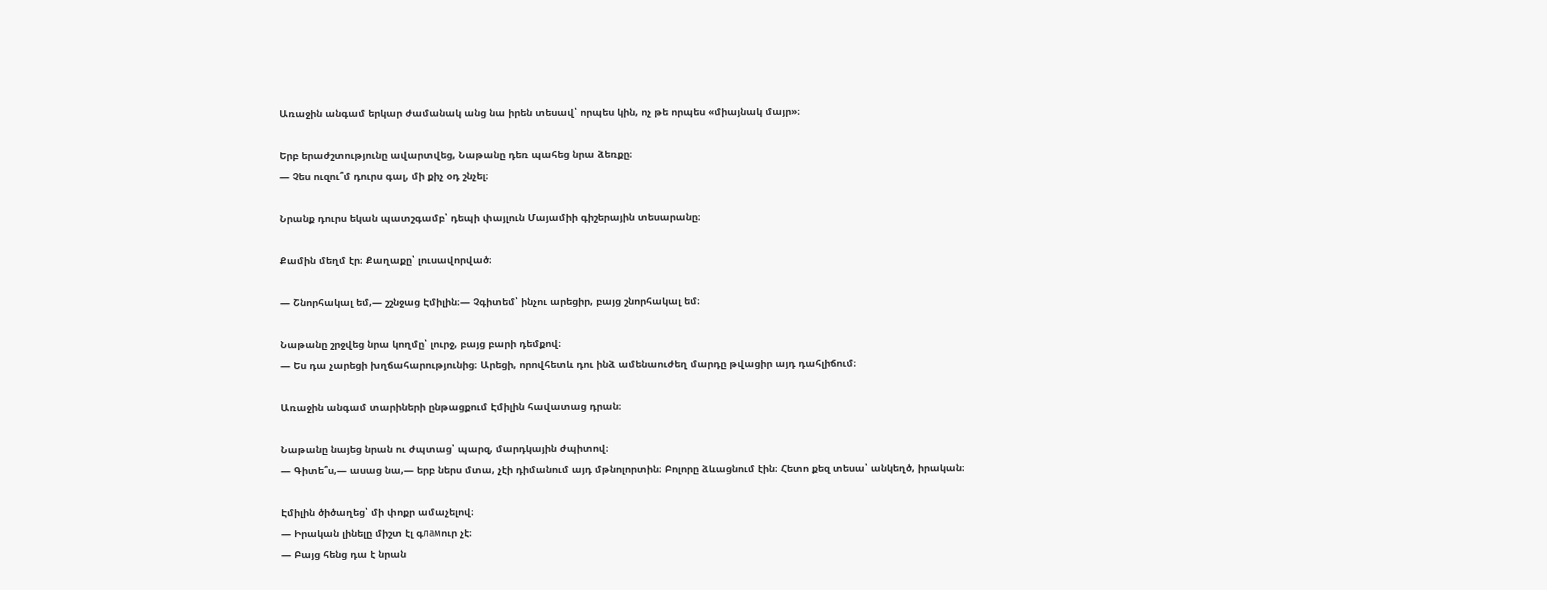Առաջին անգամ երկար ժամանակ անց նա իրեն տեսավ՝ որպես կին, ոչ թե որպես «միայնակ մայր»։

Երբ երաժշտությունը ավարտվեց, Նաթանը դեռ պահեց նրա ձեռքը։
— Չես ուզու՞մ դուրս գալ, մի քիչ օդ շնչել։

Նրանք դուրս եկան պատշգամբ՝ դեպի փայլուն Մայամիի գիշերային տեսարանը։

Քամին մեղմ էր։ Քաղաքը՝ լուսավորված։

— Շնորհակալ եմ,— շշնջաց Էմիլին։— Չգիտեմ՝ ինչու արեցիր, բայց շնորհակալ եմ։

Նաթանը շրջվեց նրա կողմը՝ լուրջ, բայց բարի դեմքով։
— Ես դա չարեցի խղճահարությունից։ Արեցի, որովհետև դու ինձ ամենաուժեղ մարդը թվացիր այդ դահլիճում։

Առաջին անգամ տարիների ընթացքում Էմիլին հավատաց դրան։

Նաթանը նայեց նրան ու ժպտաց՝ պարզ, մարդկային ժպիտով։
— Գիտե՞ս,— ասաց նա,— երբ ներս մտա, չէի դիմանում այդ մթնոլորտին։ Բոլորը ձևացնում էին։ Հետո քեզ տեսա՝ անկեղծ, իրական։

Էմիլին ծիծաղեց՝ մի փոքր ամաչելով։
— Իրական լինելը միշտ էլ գламուր չէ։
— Բայց հենց դա է նրան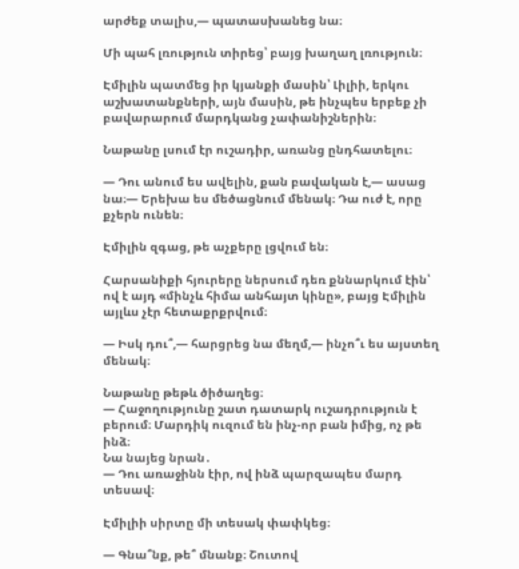արժեք տալիս,— պատասխանեց նա։

Մի պահ լռություն տիրեց՝ բայց խաղաղ լռություն։

Էմիլին պատմեց իր կյանքի մասին՝ Լիլիի, երկու աշխատանքների, այն մասին, թե ինչպես երբեք չի բավարարում մարդկանց չափանիշներին։

Նաթանը լսում էր ուշադիր, առանց ընդհատելու։

— Դու անում ես ավելին, քան բավական է,— ասաց նա։— Երեխա ես մեծացնում մենակ։ Դա ուժ է, որը քչերն ունեն։

Էմիլին զգաց, թե աչքերը լցվում են։

Հարսանիքի հյուրերը ներսում դեռ քննարկում էին՝ ով է այդ «մինչև հիմա անհայտ կինը», բայց Էմիլին այլևս չէր հետաքրքրվում։

— Իսկ դու՞,— հարցրեց նա մեղմ,— ինչո՞ւ ես այստեղ մենակ։

Նաթանը թեթև ծիծաղեց։
— Հաջողությունը շատ դատարկ ուշադրություն է բերում։ Մարդիկ ուզում են ինչ-որ բան իմից, ոչ թե ինձ։
Նա նայեց նրան․
— Դու առաջինն էիր, ով ինձ պարզապես մարդ տեսավ։

Էմիլիի սիրտը մի տեսակ փափկեց։

— Գնա՞նք, թե՞ մնանք։ Շուտով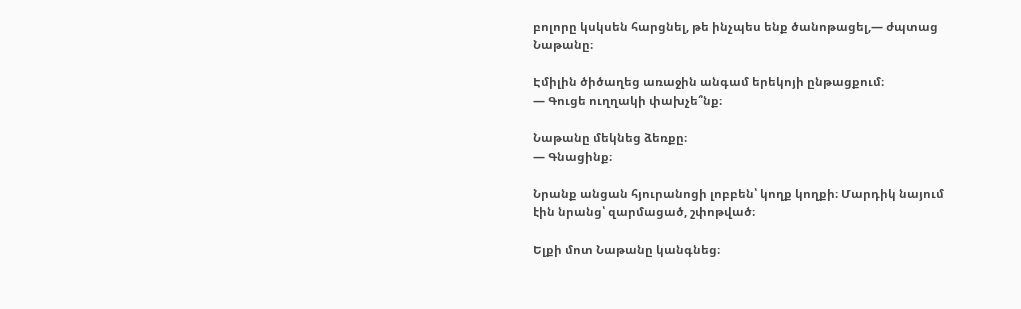բոլորը կսկսեն հարցնել, թե ինչպես ենք ծանոթացել,— ժպտաց Նաթանը։

Էմիլին ծիծաղեց առաջին անգամ երեկոյի ընթացքում։
— Գուցե ուղղակի փախչե՞նք։

Նաթանը մեկնեց ձեռքը։
— Գնացինք։

Նրանք անցան հյուրանոցի լոբբեն՝ կողք կողքի։ Մարդիկ նայում էին նրանց՝ զարմացած, շփոթված։

Ելքի մոտ Նաթանը կանգնեց։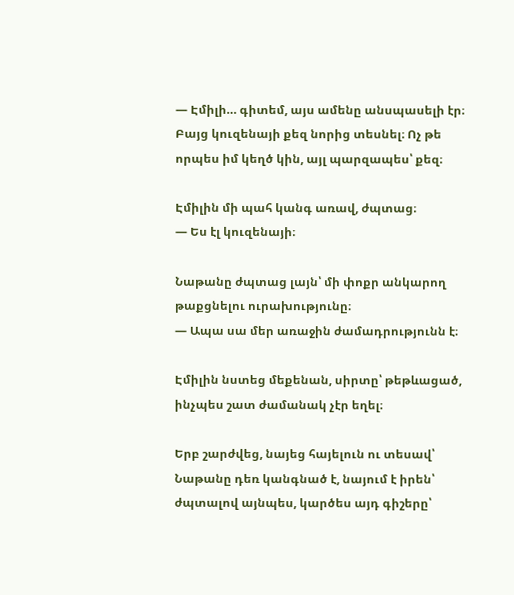— Էմիլի… գիտեմ, այս ամենը անսպասելի էր։ Բայց կուզենայի քեզ նորից տեսնել։ Ոչ թե որպես իմ կեղծ կին, այլ պարզապես՝ քեզ։

Էմիլին մի պահ կանգ առավ, ժպտաց։
— Ես էլ կուզենայի։

Նաթանը ժպտաց լայն՝ մի փոքր անկարող թաքցնելու ուրախությունը։
— Ապա սա մեր առաջին ժամադրությունն է։

Էմիլին նստեց մեքենան, սիրտը՝ թեթևացած, ինչպես շատ ժամանակ չէր եղել։

Երբ շարժվեց, նայեց հայելուն ու տեսավ՝ Նաթանը դեռ կանգնած է, նայում է իրեն՝ ժպտալով այնպես, կարծես այդ գիշերը՝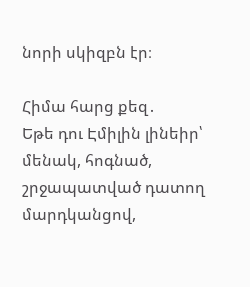նորի սկիզբն էր։

Հիմա հարց քեզ․
Եթե դու Էմիլին լինեիր՝ մենակ, հոգնած, շրջապատված դատող մարդկանցով,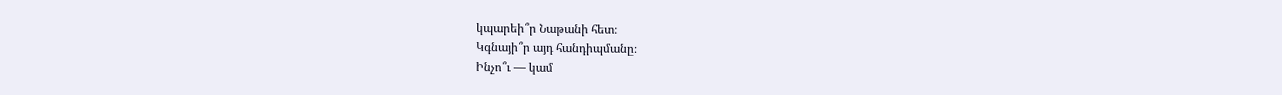կպարեի՞ր Նաթանի հետ։
Կգնայի՞ր այդ հանդիպմանը։
Ինչո՞ւ — կամ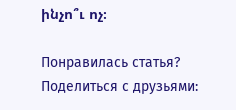ինչո՞ւ ոչ։

Понравилась статья? Поделиться с друзьями: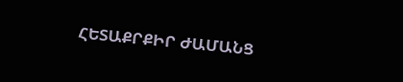ՀԵՏԱՔՐՔԻՐ ԺԱՄԱՆՑ